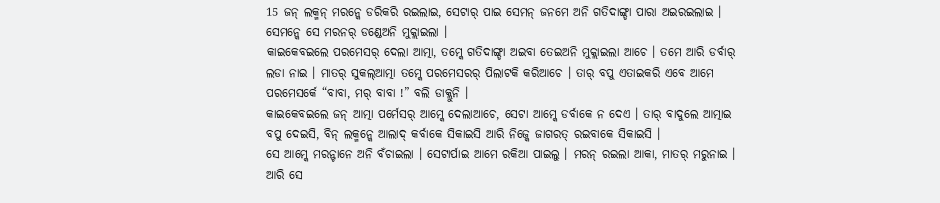15 ଜନ୍ ଲକ୍ମନ୍ ମରନ୍କେ ଡରିକରି ରଇଲାଇ, ସେଟାର୍ ପାଇ ସେମନ୍ ଜନମେ ଅନି ଗତିଦାଙ୍ଗ୍ଡା ପାରା ଅଇରଇଲାଇ । ସେମନ୍କେ ସେ ମରନର୍ ଡଣ୍ଡେଅନି ମୁକ୍ଲାଇଲା ।
କାଇକେବଇଲେ ପରମେସର୍ ଦେଲା ଆତ୍ମା, ତମ୍କେ ଗତିଦାଙ୍ଗ୍ଡା ଅଇବା ତେଇଅନି ମୁକ୍ଲାଇଲା ଆଚେ । ତମେ ଆରି ଡର୍ବାର୍ ଲଡା ନାଇ । ମାତର୍ ସୁକଲ୍ଆତ୍ମା ତମ୍କେ ପରମେସରର୍ ପିଲାଟକି କରିଆଚେ । ତାର୍ ବପୁ ଏତାଇକରି ଏବେ ଆମେ ପରମେସର୍କେ “ବାବା, ମର୍ ବାବା !” ବଲି ଡାକ୍ଲୁନି ।
କାଇକେବଇଲେ ଜନ୍ ଆତ୍ମା ପର୍ମେସର୍ ଆମ୍କେ ଦେଲାଆଚେ, ସେଟା ଆମ୍କେ ଡର୍ବାକେ ନ ଦେଏ । ତାର୍ ବାଦୁଲେ ଆତ୍ମାଇ ବପୁ ଦେଇସି, ବିନ୍ ଲକ୍ମନ୍କେ ଆଲାଦ୍ କର୍ବାକେ ସିକାଇସି ଆରି ନିଜ୍କେ ଜାଗରତ୍ ରଇବାକେ ସିକାଇସି ।
ସେ ଆମ୍କେ ମରନ୍ଟାନେ ଅନି ବଁଚାଇଲା । ସେଟାର୍ପାଇ ଆମେ ରକିଆ ପାଇଲୁ । ମରନ୍ ରଇଲା ଆକା, ମାତର୍ ମରୁନାଇ । ଆରି ସେ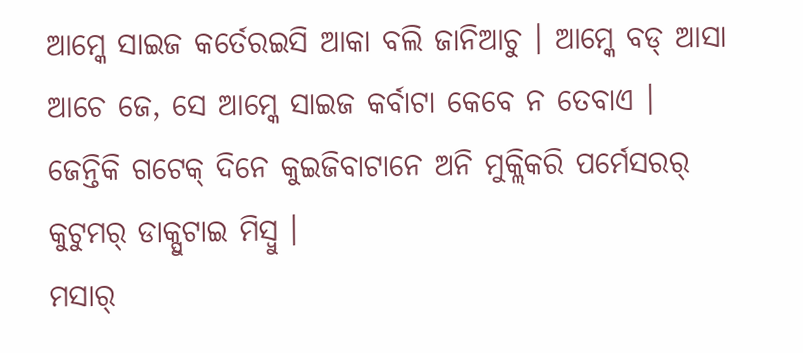ଆମ୍କେ ସାଇଜ କର୍ତେରଇସି ଆକା ବଲି ଜାନିଆଚୁ । ଆମ୍କେ ବଡ୍ ଆସା ଆଚେ ଜେ, ସେ ଆମ୍କେ ସାଇଜ କର୍ବାଟା କେବେ ନ ତେବାଏ ।
ଜେନ୍ତିକି ଗଟେକ୍ ଦିନେ କୁଇଜିବାଟାନେ ଅନି ମୁକ୍ଲିକରି ପର୍ମେସରର୍ କୁଟୁମର୍ ଡାକ୍ପୁଟାଇ ମିସ୍ବୁ ।
ମସାର୍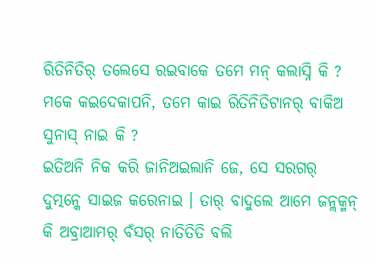ରିତିନିତିର୍ ତଲେସେ ରଇବାକେ ତମେ ମନ୍ କଲାସ୍ନି କି ? ମକେ କଇଦେକାପନି, ତମେ କାଇ ରିତିନିତିଟାନର୍ ବାକିଅ ସୁନାସ୍ ନାଇ କି ?
ଇତିଅନି ନିକ କରି ଜାନିଅଇଲାନି ଜେ, ସେ ସରଗର୍ ଦୁତ୍ମନ୍କେ ସାଇଜ କରେନାଇ । ତାର୍ ବାଦୁଲେ ଆମେ ଜନ୍ଲକ୍ମନ୍ କି ଅବ୍ରାଆମର୍ ବଁସର୍ ନାତିତିତି ବଲି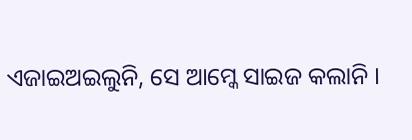ଏଜାଇଅଇଲୁନି, ସେ ଆମ୍କେ ସାଇଜ କଲାନି ।